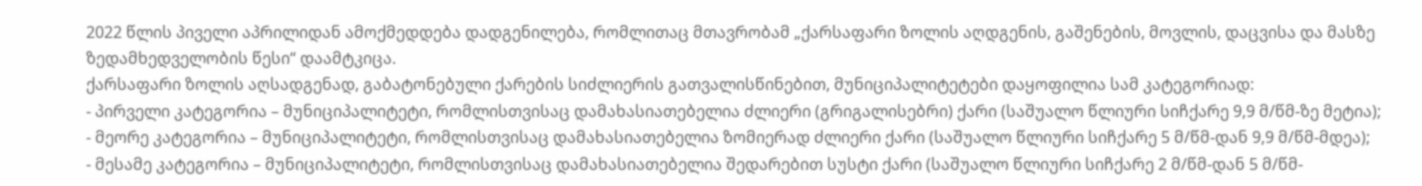2022 წლის პიველი აპრილიდან ამოქმედდება დადგენილება, რომლითაც მთავრობამ „ქარსაფარი ზოლის აღდგენის, გაშენების, მოვლის, დაცვისა და მასზე ზედამხედველობის წესი“ დაამტკიცა.
ქარსაფარი ზოლის აღსადგენად, გაბატონებული ქარების სიძლიერის გათვალისწინებით, მუნიციპალიტეტები დაყოფილია სამ კატეგორიად:
- პირველი კატეგორია – მუნიციპალიტეტი, რომლისთვისაც დამახასიათებელია ძლიერი (გრიგალისებრი) ქარი (საშუალო წლიური სიჩქარე 9,9 მ/წმ-ზე მეტია);
- მეორე კატეგორია – მუნიციპალიტეტი, რომლისთვისაც დამახასიათებელია ზომიერად ძლიერი ქარი (საშუალო წლიური სიჩქარე 5 მ/წმ-დან 9,9 მ/წმ-მდეა);
- მესამე კატეგორია – მუნიციპალიტეტი, რომლისთვისაც დამახასიათებელია შედარებით სუსტი ქარი (საშუალო წლიური სიჩქარე 2 მ/წმ-დან 5 მ/წმ-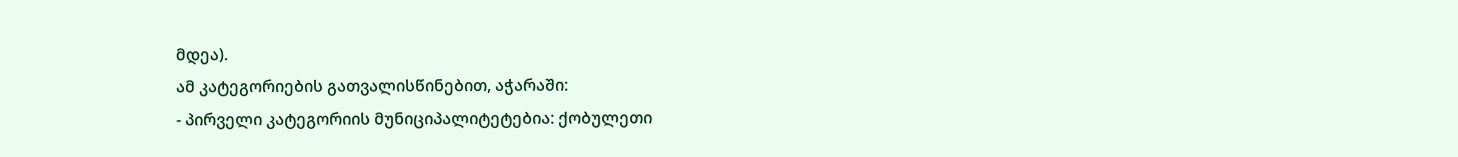მდეა).
ამ კატეგორიების გათვალისწინებით, აჭარაში:
- პირველი კატეგორიის მუნიციპალიტეტებია: ქობულეთი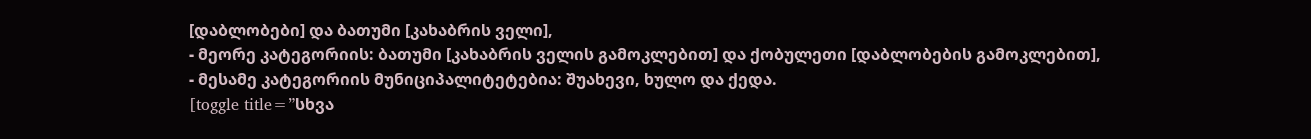[დაბლობები] და ბათუმი [კახაბრის ველი],
- მეორე კატეგორიის: ბათუმი [კახაბრის ველის გამოკლებით] და ქობულეთი [დაბლობების გამოკლებით],
- მესამე კატეგორიის მუნიციპალიტეტებია: შუახევი, ხულო და ქედა.
[toggle title=”სხვა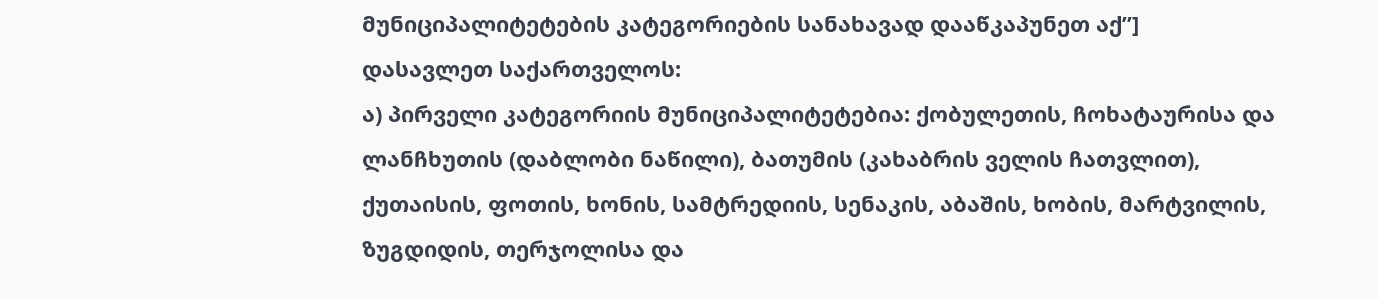მუნიციპალიტეტების კატეგორიების სანახავად დააწკაპუნეთ აქ”]
დასავლეთ საქართველოს:
ა) პირველი კატეგორიის მუნიციპალიტეტებია: ქობულეთის, ჩოხატაურისა და ლანჩხუთის (დაბლობი ნაწილი), ბათუმის (კახაბრის ველის ჩათვლით), ქუთაისის, ფოთის, ხონის, სამტრედიის, სენაკის, აბაშის, ხობის, მარტვილის, ზუგდიდის, თერჯოლისა და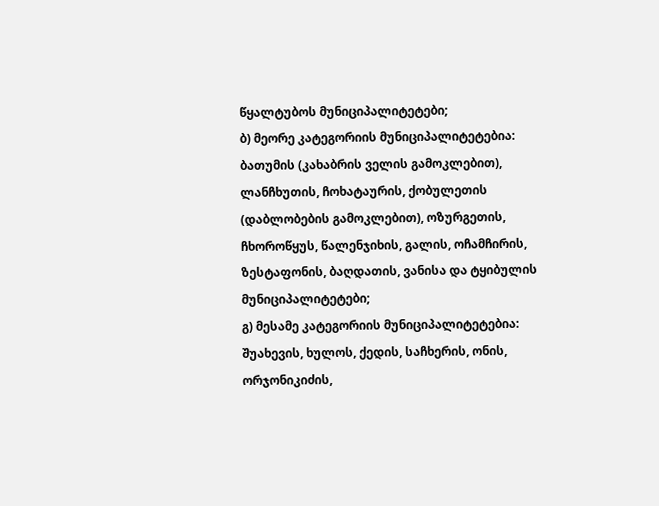წყალტუბოს მუნიციპალიტეტები;
ბ) მეორე კატეგორიის მუნიციპალიტეტებია: ბათუმის (კახაბრის ველის გამოკლებით), ლანჩხუთის, ჩოხატაურის, ქობულეთის (დაბლობების გამოკლებით), ოზურგეთის, ჩხოროწყუს, წალენჯიხის, გალის, ოჩამჩირის, ზესტაფონის, ბაღდათის, ვანისა და ტყიბულის მუნიციპალიტეტები;
გ) მესამე კატეგორიის მუნიციპალიტეტებია: შუახევის, ხულოს, ქედის, საჩხერის, ონის, ორჯონიკიძის,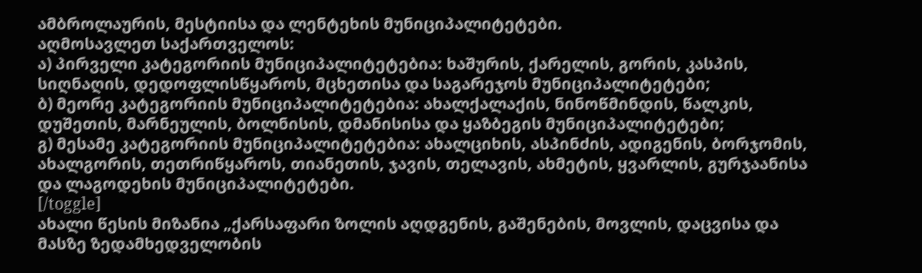ამბროლაურის, მესტიისა და ლენტეხის მუნიციპალიტეტები.
აღმოსავლეთ საქართველოს:
ა) პირველი კატეგორიის მუნიციპალიტეტებია: ხაშურის, ქარელის, გორის, კასპის, სიღნაღის, დედოფლისწყაროს, მცხეთისა და საგარეჯოს მუნიციპალიტეტები;
ბ) მეორე კატეგორიის მუნიციპალიტეტებია: ახალქალაქის, ნინოწმინდის, წალკის, დუშეთის, მარნეულის, ბოლნისის, დმანისისა და ყაზბეგის მუნიციპალიტეტები;
გ) მესამე კატეგორიის მუნიციპალიტეტებია: ახალციხის, ასპინძის, ადიგენის, ბორჯომის, ახალგორის, თეთრიწყაროს, თიანეთის, ჯავის, თელავის, ახმეტის, ყვარლის, გურჯაანისა და ლაგოდეხის მუნიციპალიტეტები.
[/toggle]
ახალი წესის მიზანია „ქარსაფარი ზოლის აღდგენის, გაშენების, მოვლის, დაცვისა და მასზე ზედამხედველობის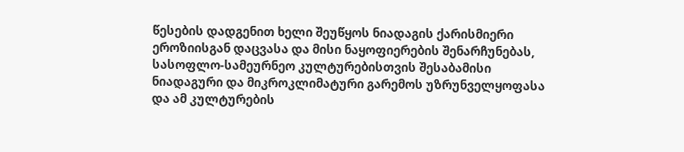წესების დადგენით ხელი შეუწყოს ნიადაგის ქარისმიერი ეროზიისგან დაცვასა და მისი ნაყოფიერების შენარჩუნებას, სასოფლო-სამეურნეო კულტურებისთვის შესაბამისი ნიადაგური და მიკროკლიმატური გარემოს უზრუნველყოფასა და ამ კულტურების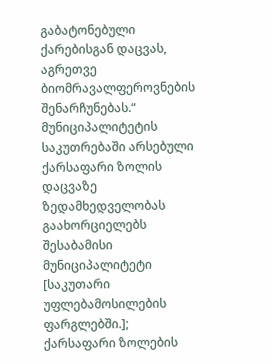გაბატონებული ქარებისგან დაცვას, აგრეთვე ბიომრავალფეროვნების შენარჩუნებას.“
მუნიციპალიტეტის საკუთრებაში არსებული ქარსაფარი ზოლის დაცვაზე ზედამხედველობას გაახორციელებს შესაბამისი მუნიციპალიტეტი [საკუთარი უფლებამოსილების ფარგლებში.]; ქარსაფარი ზოლების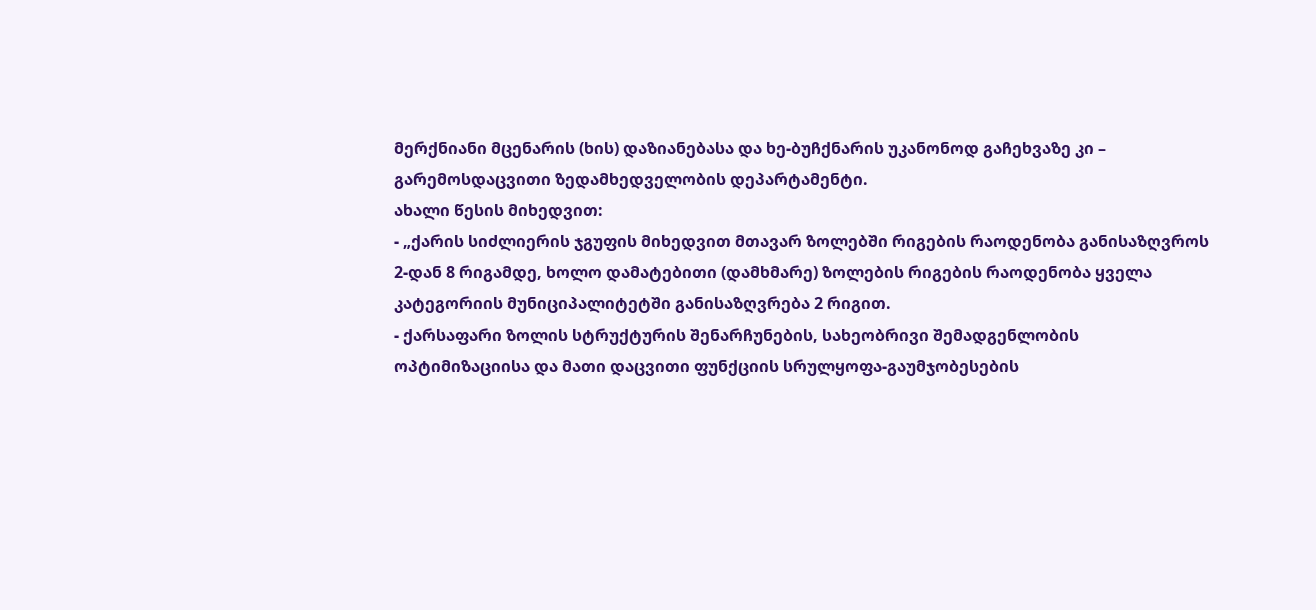მერქნიანი მცენარის (ხის) დაზიანებასა და ხე-ბუჩქნარის უკანონოდ გაჩეხვაზე კი – გარემოსდაცვითი ზედამხედველობის დეპარტამენტი.
ახალი წესის მიხედვით:
- „ქარის სიძლიერის ჯგუფის მიხედვით მთავარ ზოლებში რიგების რაოდენობა განისაზღვროს 2-დან 8 რიგამდე, ხოლო დამატებითი (დამხმარე) ზოლების რიგების რაოდენობა ყველა კატეგორიის მუნიციპალიტეტში განისაზღვრება 2 რიგით.
- ქარსაფარი ზოლის სტრუქტურის შენარჩუნების, სახეობრივი შემადგენლობის ოპტიმიზაციისა და მათი დაცვითი ფუნქციის სრულყოფა-გაუმჯობესების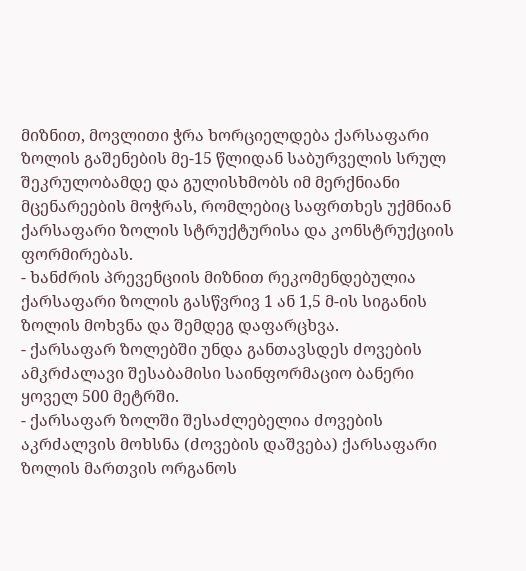მიზნით, მოვლითი ჭრა ხორციელდება ქარსაფარი ზოლის გაშენების მე-15 წლიდან საბურველის სრულ შეკრულობამდე და გულისხმობს იმ მერქნიანი მცენარეების მოჭრას, რომლებიც საფრთხეს უქმნიან ქარსაფარი ზოლის სტრუქტურისა და კონსტრუქციის ფორმირებას.
- ხანძრის პრევენციის მიზნით რეკომენდებულია ქარსაფარი ზოლის გასწვრივ 1 ან 1,5 მ-ის სიგანის ზოლის მოხვნა და შემდეგ დაფარცხვა.
- ქარსაფარ ზოლებში უნდა განთავსდეს ძოვების ამკრძალავი შესაბამისი საინფორმაციო ბანერი ყოველ 500 მეტრში.
- ქარსაფარ ზოლში შესაძლებელია ძოვების აკრძალვის მოხსნა (ძოვების დაშვება) ქარსაფარი ზოლის მართვის ორგანოს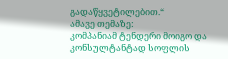გადაწყვეტილებით.“
ამავე თემაზე:
კომპანიამ ტენდერი მოიგო და კონსულტანტად სოფლის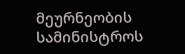მეურნეობის სამინისტროს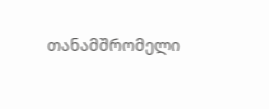თანამშრომელი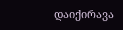დაიქირავა